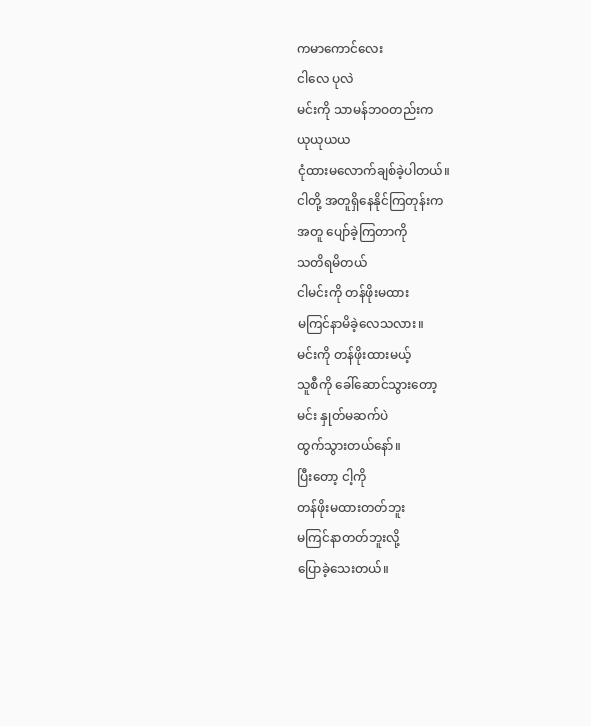ကမာကောင်လေး
ငါလေ ပုလဲ
မင်းကို သာမန်ဘဝတည်းက
ယုယုယယ
ငုံထားမလောက်ချစ်ခဲ့ပါတယ်။
ငါတို့ အတူရှိနေနိုင်ကြတုန်းက
အတူ ပျော်ခဲ့ကြတာကို
သတိရမိတယ်
ငါမင်းကို တန်ဖိုးမထား
မကြင်နာမိခဲ့လေသလား။
မင်းကို တန်ဖိုးထားမယ့်
သူစီကို ခေါ်ဆောင်သွားတော့
မင်း နှုတ်မဆက်ပဲ
ထွက်သွားတယ်နော်။
ပြီးတော့ ငါ့ကို
တန်ဖိုးမထားတတ်ဘူး
မကြင်နာတတ်ဘူးလို့
ပြောခဲ့သေးတယ်။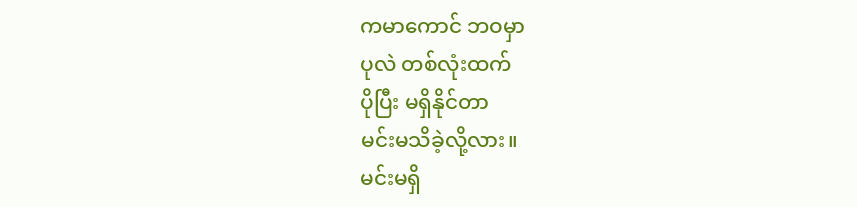ကမာကောင် ဘဝမှာ
ပုလဲ တစ်လုံးထက်
ပိုပြီး မရှိနိုင်တာ
မင်းမသိခဲ့လို့လား။
မင်းမရှိ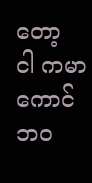တော့
ငါ ကမာကောင်
ဘ၀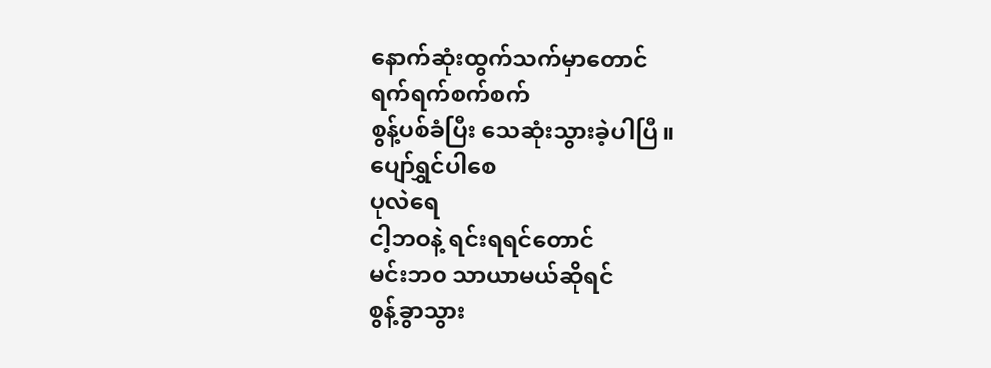နောက်ဆုံးထွက်သက်မှာတောင်
ရက်ရက်စက်စက်
စွန့်ပစ်ခံပြီး သေဆုံးသွားခဲ့ပါပြီ။
ပျော်ရွှင်ပါစေ
ပုလဲရေ
ငါ့ဘဝနဲ့ ရင်းရရင်တောင်
မင်းဘ၀ သာယာမယ်ဆိုရင်
စွန့်ခွာသွား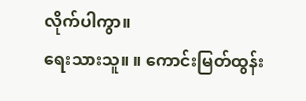လိုက်ပါကွာ။
ရေးသားသူ။ ။ ကောင်းမြတ်ထွန်း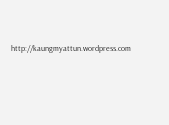http://kaungmyattun.wordpress.com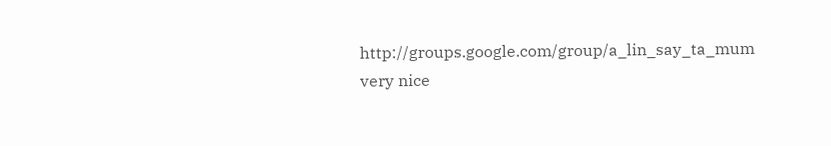http://groups.google.com/group/a_lin_say_ta_mum
very nice